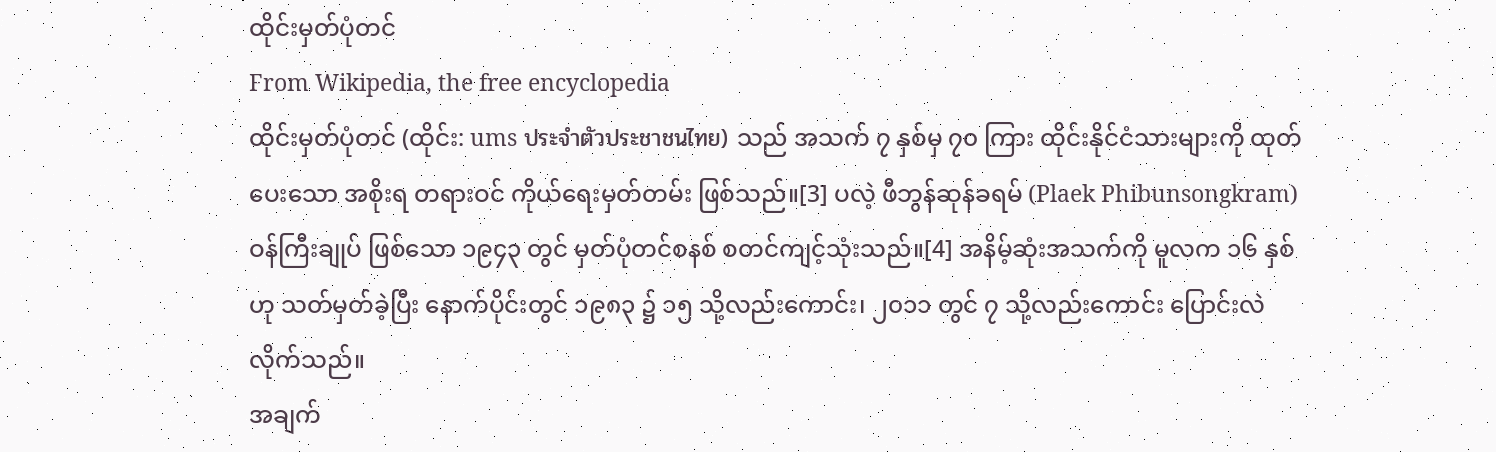ထိုင်းမှတ်ပုံတင်
From Wikipedia, the free encyclopedia
ထိုင်းမှတ်ပုံတင် (ထိုင်း: ums ประจำตัวประชาชนไทย) သည် အသက် ၇ နှစ်မှ ၇၀ ကြား ထိုင်းနိုင်ငံသားများကို ထုတ်ပေးသော အစိုးရ တရားဝင် ကိုယ်ရေးမှတ်တမ်း ဖြစ်သည်။[3] ပလဲ့ ဖီဘွန်ဆုန်ခရမ် (Plaek Phibunsongkram) ဝန်ကြီးချုပ် ဖြစ်သော ၁၉၄၃ တွင် မှတ်ပုံတင်စနစ် စတင်ကျင့်သုံးသည်။[4] အနိမ့်ဆုံးအသက်ကို မူလက ၁၆ နှစ်ဟု သတ်မှတ်ခဲ့ပြီး နောက်ပိုင်းတွင် ၁၉၈၃ ၌ ၁၅ သို့လည်းကောင်း၊ ၂၀၁၁ တွင် ၇ သို့လည်းကောင်း ပြောင်းလဲလိုက်သည်။
အချက်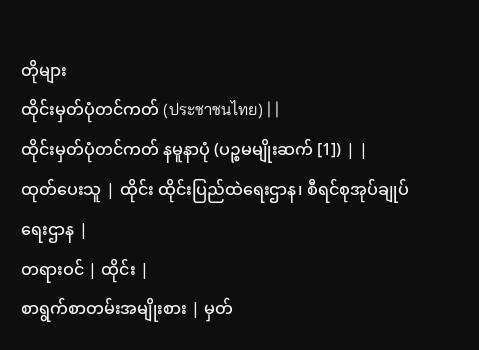တိုများ
ထိုင်းမှတ်ပုံတင်ကတ် (ประชาชนไทย) | |
ထိုင်းမှတ်ပုံတင်ကတ် နမူနာပုံ (ပဉ္စမမျိုးဆက် [1]) | |
ထုတ်ပေးသူ | ထိုင်း ထိုင်းပြည်ထဲရေးဌာန၊ စီရင်စုအုပ်ချုပ်ရေးဌာန |
တရားဝင် | ထိုင်း |
စာရွက်စာတမ်းအမျိုးစား | မှတ်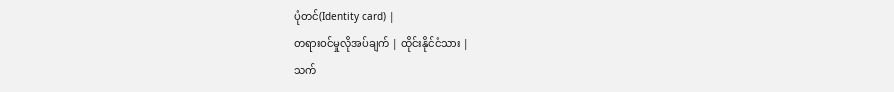ပုံတင်(Identity card) |
တရားဝင်မှုလိုအပ်ချက် | ထိုင်းနိုင်ငံသား |
သက်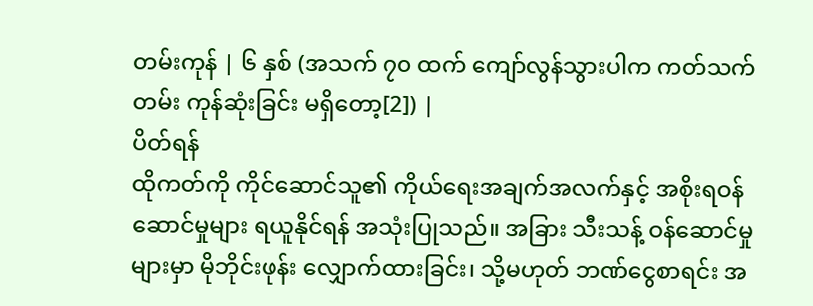တမ်းကုန် | ၆ နှစ် (အသက် ၇၀ ထက် ကျော်လွန်သွားပါက ကတ်သက်တမ်း ကုန်ဆုံးခြင်း မရှိတော့[2]) |
ပိတ်ရန်
ထိုကတ်ကို ကိုင်ဆောင်သူ၏ ကိုယ်ရေးအချက်အလက်နှင့် အစိုးရဝန်ဆောင်မှုများ ရယူနိုင်ရန် အသုံးပြုသည်။ အခြား သီးသန့် ဝန်ဆောင်မှုများမှာ မိုဘိုင်းဖုန်း လျှောက်ထားခြင်း၊ သို့မဟုတ် ဘဏ်ငွေစာရင်း အ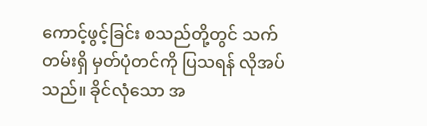ကောင့်ဖွင့်ခြင်း စသည်တို့တွင် သက်တမ်းရှိ မှတ်ပုံတင်ကို ပြသရန် လိုအပ်သည်။ ခိုင်လုံသော အ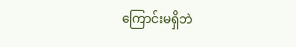ကြောင်းမရှိဘဲ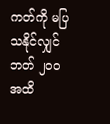ကတ်ကို မပြသနိုင်လျှင် ဘတ် ၂၀၀ အထိ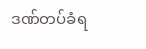ဒဏ်တပ်ခံရ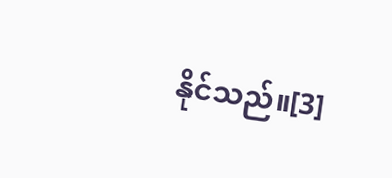နိုင်သည်။[3]